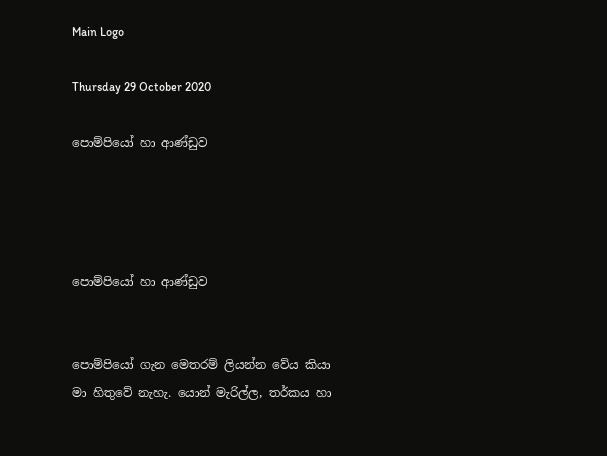Main Logo

Thursday 29 October 2020

පොම්පියෝ හා ආණ්ඩුව




පොම්පියෝ හා ආණ්ඩුව


පොම්පියෝ ගැන මෙතරම් ලියන්න වේය කියා මා හිතුවේ නැහැ. යොන් මැරිල්ල, තර්කය හා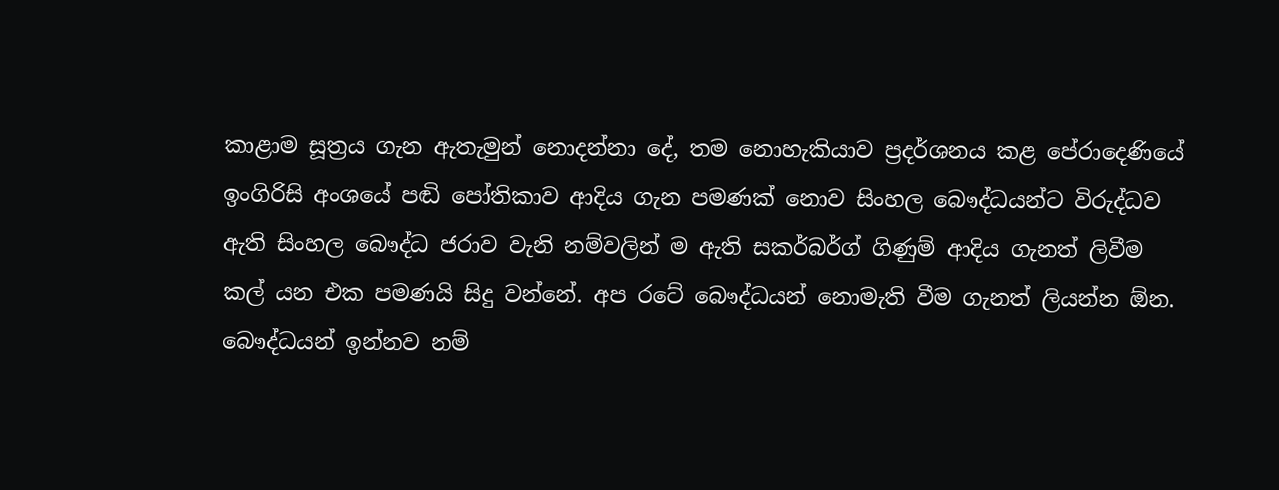කාළාම සූත්‍රය ගැන ඇතැමුන් නොදන්නා දේ, තම නොහැකියාව ප්‍රදර්ශනය කළ පේරාදෙණියේ ඉංගිරිසි අංශයේ පඬි පෝතිකාව ආදිය ගැන පමණක් නොව සිංහල බෞද්ධයන්ට විරුද්ධව ඇති සිංහල බෞද්ධ ජරාව වැනි නම්වලින් ම ඇති සකර්බර්ග් ගිණුම් ආදිය ගැනත් ලිවීම කල් යන එක පමණයි සිදු වන්නේ. අප රටේ බෞද්ධයන් නොමැති වීම ගැනත් ලියන්න ඕන. බෞද්ධයන් ඉන්නව නම්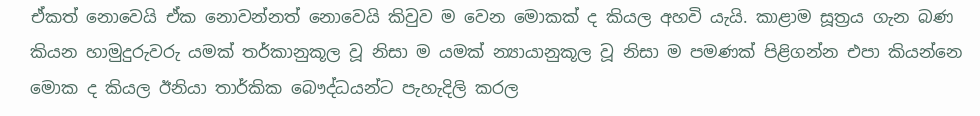ඒකත් නොවෙයි ඒක නොවන්නත් නොවෙයි කිවුව ම වෙන මොකක් ද කියල අහවි යැයි. කාළාම සූත්‍රය ගැන බණ කියන හාමුදුරුවරු යමක් තර්කානුකූල වූ නිසා ම යමක් න්‍යායානුකූල වූ නිසා ම පමණක් පිළිගන්න එපා කියන්නෙ මොක ද කියල ඊනියා තාර්කික බෞද්ධයන්ට පැහැදිලි කරල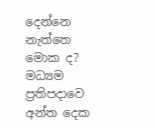දෙන්නෙ නැත්තෙ මොක ද? මධ්‍යම ප්‍රතිපදාවෙ අන්ත දෙක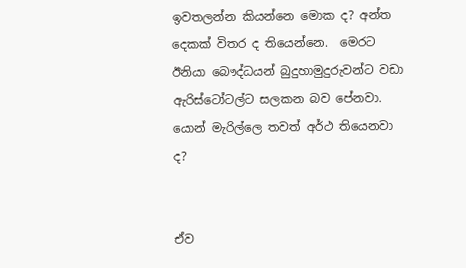ඉවතලන්න කියන්නෙ මොක ද? අන්ත දෙකක් විතර ද තියෙන්නෙ.  මෙරට ඊනියා බෞද්ධයන් බුදුහාමුදුරුවන්ට වඩා ඇරිස්ටෝටල්ට සලකන බව පේනවා. යොන් මැරිල්ලෙ තවත් අර්ථ තියෙනවා ද?


ඒව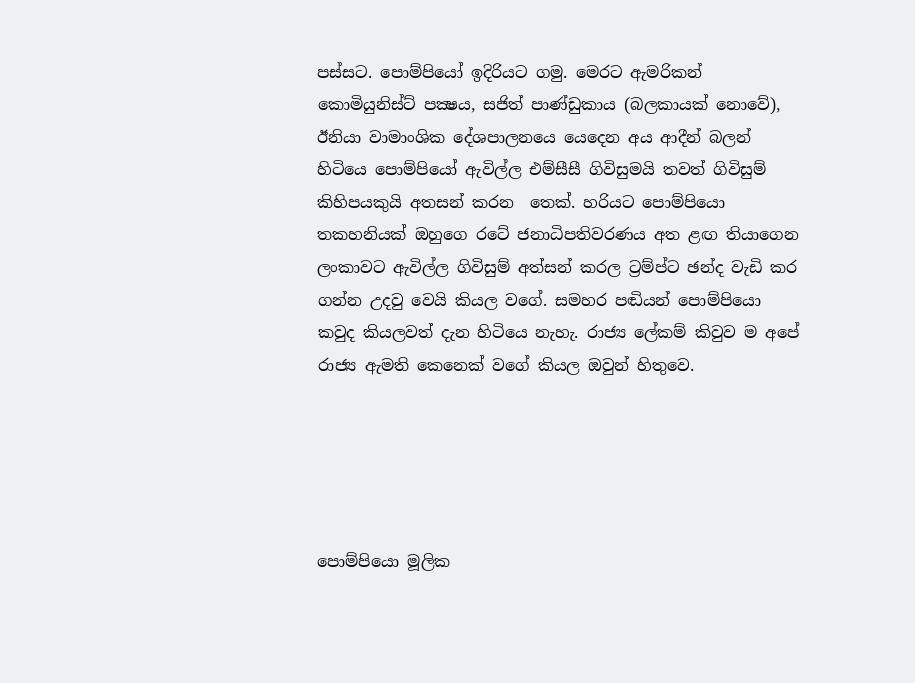පස්සට. පොම්පියෝ ඉදිරියට ගමු. මෙරට ඇමරිකන් කොමියුනිස්ට් පක්‍ෂය, සජිත් පාණ්ඩුකාය (බලකායක් නොවේ), ඊනියා වාමාංශික දේශපාලනයෙ යෙදෙන අය ආදීන් බලන් හිටියෙ පොම්පියෝ ඇවිල්ල එම්සීසී ගිවිසුමයි තවත් ගිවිසුම් කිහිපයකුයි අතසන් කරන  තෙක්. හරියට පොම්පියො තකහනියක් ඔහුගෙ රටේ ජනාධිපතිවරණය අත ළඟ තියාගෙන ලංකාවට ඇවිල්ල ගිවිසුම් අත්සන් කරල ට්‍රම්ප්ට ඡන්ද වැඩි කර ගන්න උදවු වෙයි කියල වගේ. සමහර පඬියන් පොම්පියො කවුද කියලවත් දැන හිටියෙ නැහැ. රාජ්‍ය ලේකම් කිවුව ම අපේ රාජ්‍ය ඇමති කෙනෙක් වගේ කියල ඔවුන් හිතුවෙ.





පොම්පියො මූලික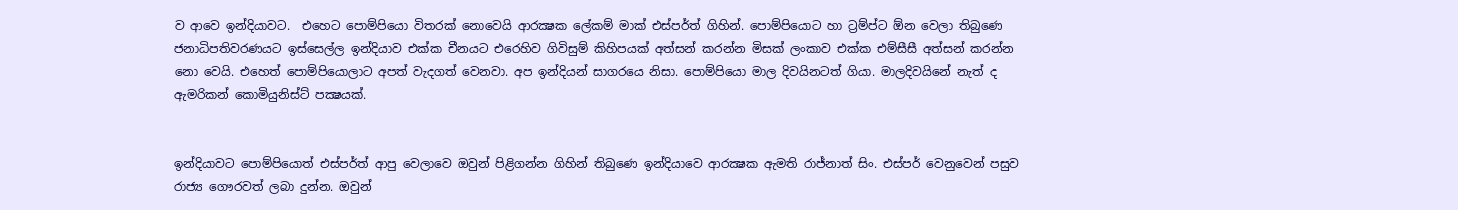ව ආවෙ ඉන්දියාවට.  එහෙට පොම්පියො විතරක් නොවෙයි ආරක්‍ෂක ලේකම් මාක් එස්පර්ත් ගිහින්. පොම්පියොට හා ට්‍රම්ප්ට ඕන වෙලා තිබුණෙ ජනාධිපතිවරණයට ඉස්සෙල්ල ඉන්දියාව එක්ක චීනයට එරෙහිව ගිවිසුම් කිහිපයක් අත්සන් කරන්න මිසක් ලංකාව එක්ක එම්සීසී අත්සන් කරන්න නො වෙයි. එහෙත් පොම්පියොලාට අපත් වැදගත් වෙනවා. අප ඉන්දියන් සාගරයෙ නිසා. පොම්පියො මාල දිවයිනටත් ගියා. මාලදිවයිනේ නැත් ද ඇමරිකන් කොමියුනිස්ට් පක්‍ෂයක්.


ඉන්දියාවට පොම්පියොත් එස්පර්ත් ආපු වෙලාවෙ ඔවුන් පිළිගන්න ගිහින් තිබුණෙ ඉන්දියාවෙ ආරක්‍ෂක ඇමති රාජ්නාත් සිං. එස්පර් වෙනුවෙන් පසුව රාජ්‍ය ගෞරවත් ලබා දුන්න. ඔවුන්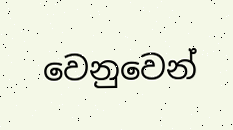වෙනුවෙන්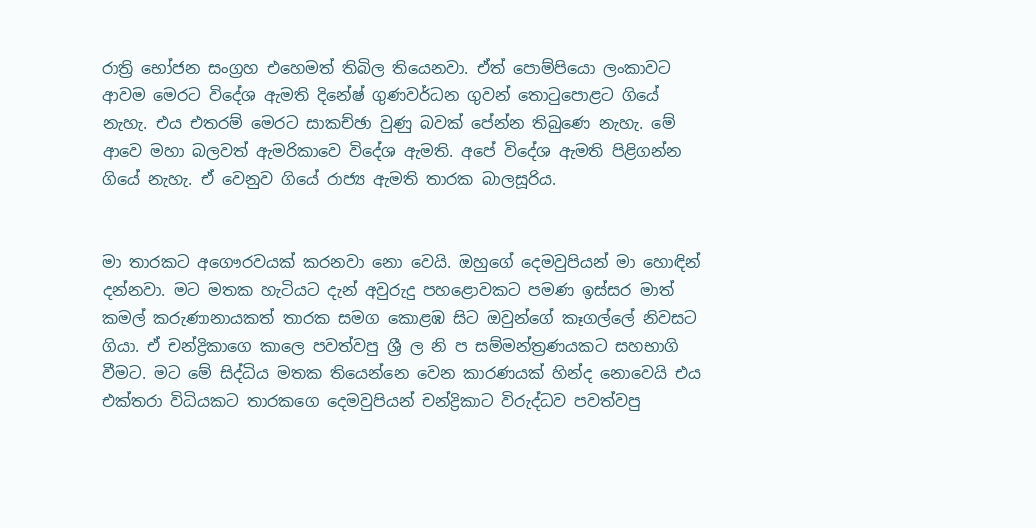රාත්‍රි භෝජන සංග්‍රහ එහෙමත් තිබිල තියෙනවා. ඒත් පොම්පියො ලංකාවට ආවම මෙරට විදේශ ඇමති දිනේෂ් ගුණවර්ධන ගුවන් තොටුපොළට ගියේ නැහැ. එය එතරම් මෙරට සාකච්ඡා වුණු බවක් පේන්න තිබුණෙ නැහැ. මේ ආවෙ මහා බලවත් ඇමරිකාවෙ විදේශ ඇමති. අපේ විදේශ ඇමති පිළිගන්න ගියේ නැහැ. ඒ වෙනුව ගියේ රාජ්‍ය ඇමති තාරක බාලසූරිය.


මා තාරකට අගෞරවයක් කරනවා නො වෙයි. ඔහුගේ දෙමවුපියන් මා හොඳින් දන්නවා. මට මතක හැටියට දැන් අවුරුදු පහළොවකට පමණ ඉස්සර මාත් කමල් කරුණානායකත් තාරක සමග කොළඹ සිට ඔවුන්ගේ කෑගල්ලේ නිවසට ගියා. ඒ චන්ද්‍රිකාගෙ කාලෙ පවත්වපු ශ්‍රී ල නි ප සම්මන්ත්‍රණයකට සහභාගි වීමට. මට මේ සිද්ධිය මතක තියෙන්නෙ වෙන කාරණයක් හින්ද නොවෙයි එය එක්තරා විධියකට තාරකගෙ දෙමවුපියන් චන්ද්‍රිකාට විරුද්ධව පවත්වපු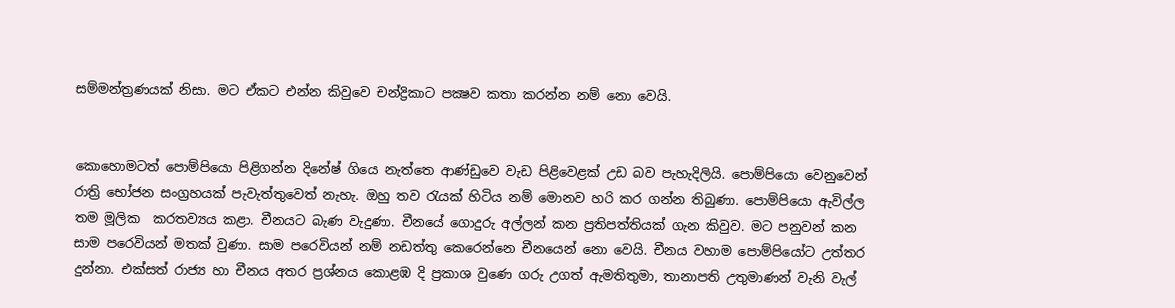සම්මන්ත්‍රණයක් නිසා. මට ඒකට එන්න කිවුවෙ චන්ද්‍රිකාට පක්‍ෂව කතා කරන්න නම් නො වෙයි.


කොහොමටත් පොම්පියො පිළිගන්න දිනේෂ් ගියෙ නැත්තෙ ආණ්ඩුවෙ වැඩ පිළිවෙළක් උඩ බව පැහැදිලියි. පොම්පියො වෙනුවෙන් රාත්‍රි භෝජන සංග්‍රහයක් පැවැත්තුවෙත් නැහැ. ඔහු තව රැයක් හිටිය නම් මොනව හරි කර ගන්න තිබුණා. පොම්පියො ඇවිල්ල තම මූලික  කරතව්‍යය කළා. චීනයට බැණ වැදුණා. චීනයේ ගොදුරු අල්ලන් කන ප්‍රතිපත්තියක් ගැන කිවුව. මට පනුවන් කන සාම පරෙවියන් මතක් වුණා. සාම පරෙවියන් නම් නඩත්තු කෙරෙන්නෙ චීනයෙන් නො වෙයි. චීනය වහාම පොම්පියෝට උත්තර දුන්නා. එක්සත් රාජ්‍ය හා චීනය අතර ප්‍රශ්නය කොළඹ දි ප්‍රකාශ වුණෙ ගරු උගත් ඇමතිතුමා, තානාපති උතුමාණන් වැනි වැල්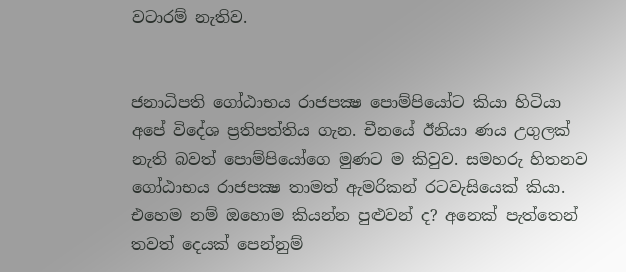වටාරම් නැතිව.


ජනාධිපති ගෝඨාභය රාජපක්‍ෂ පොම්පියෝට කියා හිටියා අපේ විදේශ ප්‍රතිපත්තිය ගැන. චීනයේ ඊනියා ණය උගුලක් නැති බවත් පොම්පියෝගෙ මුණට ම කිවුව. සමහරු හිතනව  ගෝඨාභය රාජපක්‍ෂ තාමත් ඇමරිකන් රටවැසියෙක් කියා. එහෙම නම් ඔහොම කියන්න පුළුවන් ද? අනෙක් පැත්තෙන් තවත් දෙයක් පෙන්නුම්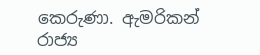කෙරුණා. ඇමරිකන් රාජ්‍ය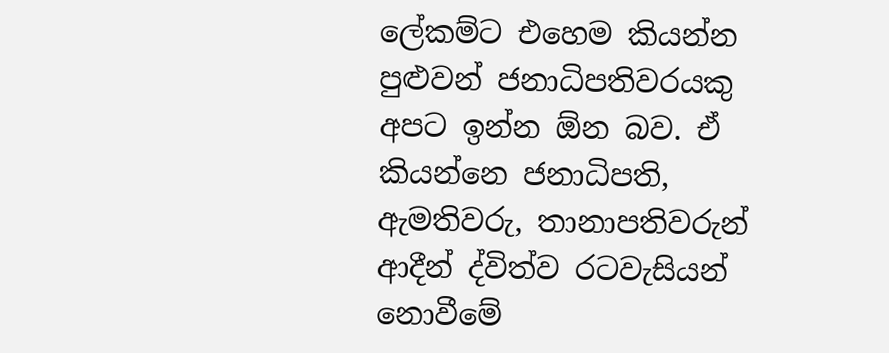ලේකම්ට එහෙම කියන්න පුළුවන් ජනාධිපතිවරයකු අපට ඉන්න ඕන බව. ඒ කියන්නෙ ජනාධිපති, ඇමතිවරු, තානාපතිවරුන් ආදීන් ද්විත්ව රටවැසියන් නොවීමේ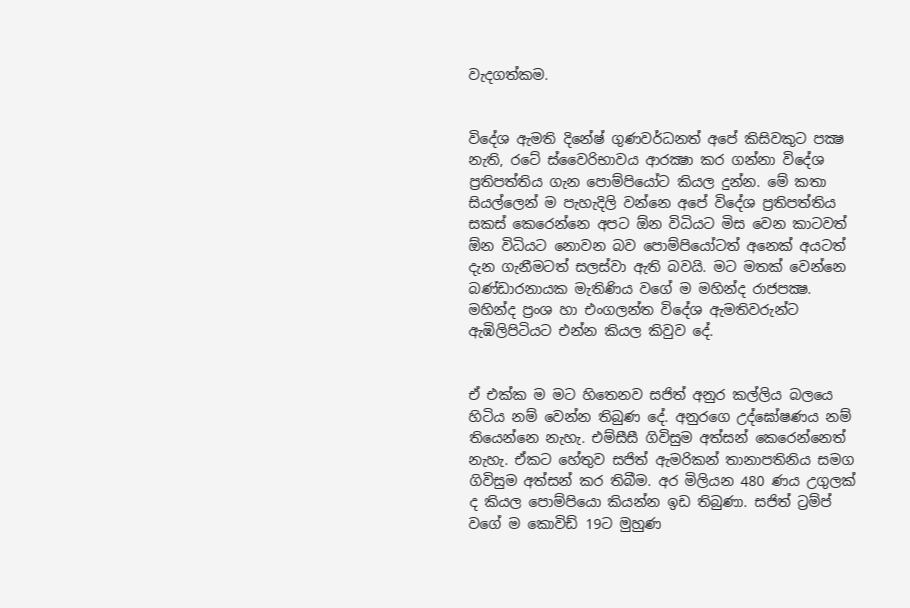වැදගත්කම.


විදේශ ඇමති දිනේෂ් ගුණවර්ධනත් අපේ කිසිවකුට පක්‍ෂ නැති, රටේ ස්වෛරිභාවය ආරක්‍ෂා කර ගන්නා විදේශ ප්‍රතිපත්තිය ගැන පොම්පියෝට කියල දුන්න. මේ කතා සියල්ලෙන් ම පැහැදිලි වන්නෙ අපේ විදේශ ප්‍රතිපත්තිය සකස් කෙරෙන්නෙ අපට ඕන විධියට මිස වෙන කාටවත් ඕන විධියට නොවන බව පොම්පියෝටත් අනෙක් අයටත් දැන ගැනීමටත් සලස්වා ඇති බවයි. මට මතක් වෙන්නෙ බණ්ඩාරනායක මැතිණිය වගේ ම මහින්ද රාජපක්‍ෂ. මහින්ද ප්‍රංශ හා එංගලන්ත විදේශ ඇමතිවරුන්ට ඇඹිලිපිටියට එන්න කියල කිවුව දේ.


ඒ එක්ක ම මට හිතෙනව සජිත් අනුර කල්ලිය බලයෙ හිටිය නම් වෙන්න තිබුණ දේ. අනුරගෙ උද්ඝෝෂණය නම් තියෙන්නෙ නැහැ. එම්සීසී ගිවිසුම අත්සන් කෙරෙන්නෙත් නැහැ. ඒකට හේතුව සජිත් ඇමරිකන් තානාපතිනිය සමග ගිවිසුම අත්සන් කර තිබීම. අර මිලියන 480 ණය උගුලක් ද කියල පොම්පියො කියන්න ඉඩ තිබුණා. සජිත් ට්‍රම්ප් වගේ ම කොවිඩ් 19ට මුහුණ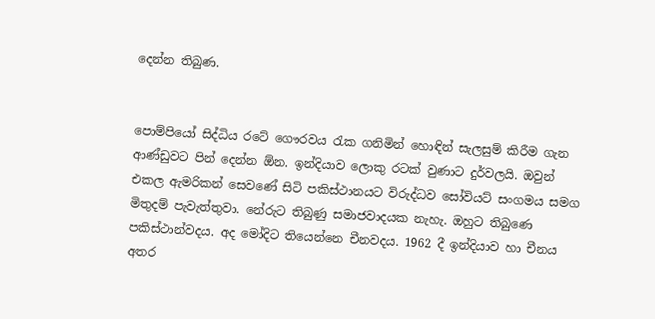දෙන්න තිබුණ.


පොම්පියෝ සිද්ධිය රටේ ගෞරවය රැක ගනිමින් හොඳින් සැලසුම් කිරීම ගැන ආණ්ඩුවට පින් දෙන්න ඕන. ඉන්දියාව ලොකු රටක් වුණාට දුර්වලයි. ඔවුන් එකල ඇමරිකන් සෙවණේ සිටි පකිස්ථානයට විරුද්ධව සෝවියට් සංගමය සමග මිතුදම් පැවැත්තුවා. නේරුට තිබුණු සමාජවාදයක නැහැ. ඔහුට තිබුණෙ පකිස්ථාන්වදය. අද මෝදිට තියෙන්නෙ චීනවදය. 1962 දී ඉන්දියාව හා චීනය අතර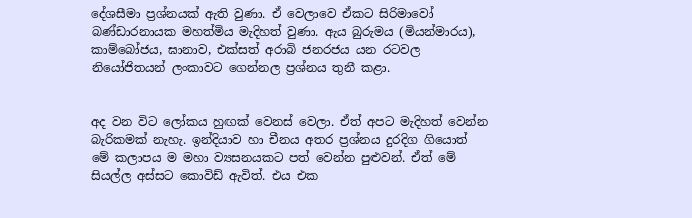දේශසීමා ප්‍රශ්නයක් ඇති වුණා. ඒ වෙලාවෙ ඒකට සිරිමාවෝ බණ්ඩාරනායක මහත්මිය මැදිහත් වුණා. ඇය බුරුමය (මියන්මාරය), කාම්බෝජය, ඝානාව, එක්සත් අරාබි ජනරජය යන රටවල නියෝජිතයන් ලංකාවට ගෙන්නල ප්‍රශ්නය තුනී කළා.


අද වන විට ලෝකය හුඟක් වෙනස් වෙලා. ඒත් අපට මැදිහත් වෙන්න බැරිකමක් නැහැ. ඉන්දියාව හා චීනය අතර ප්‍රශ්නය දුරදිග ගියොත් මේ කලාපය ම මහා ව්‍යසනයකට පත් වෙන්න පුළුවන්. ඒත් මේ සියල්ල අස්සට කොවිඩ් ඇවිත්. එය එක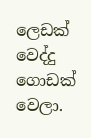ලෙඩක් වෙද්දු ගොඩක් වෙලා.